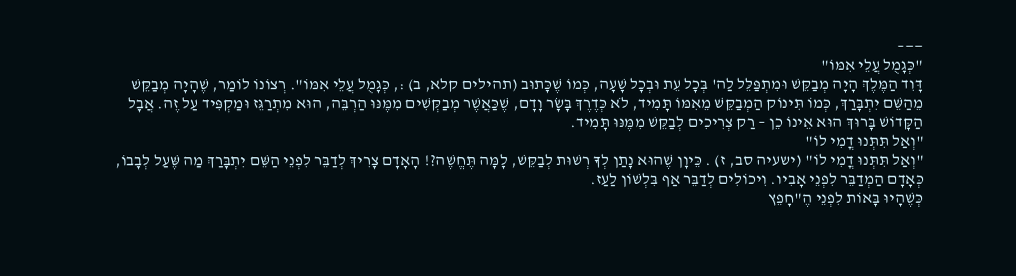——–
"כְּגָמֻל עֲלֵי אִמּוֹ"
דָּוִד הַמֶּלֶךְ הָיָה מְבַקֵּשׁ וּמִתְפַּלֵּל לַה' בְּכָל עֵת וּבְכָל שָׁעָה, כְּמוֹ שֶׁכָּתוּב (תהילים קלא, ב) :, כְּגָמֻל עֲלֵי אִמּוֹ". רְצוֹנוֹ לוֹמַר, שֶׁהָיָה מְבַקֵּשׁ מֵהַשֵּׁם יִתְבָּרַךְ, כְּמוֹ תִּינוֹק הַמְבַקֵּשׁ מֵאִמּוֹ תָּמִיד, לֹא כְּדֶרֶךְ בָּשָׂר וָדָם, שֶׁכַּאֲשֶׁר מְבַקְּשִׁים מִמֶּנּוּ הַרְבֵּה, הוּא מִתְרַגֵּז וּמַקְפִּיד עַל זֶה. אֲבָל הַקָּדוֹשׁ בָּרוּךְ הוּא אֵינוֹ כֵן – רַק צְרִיכִים לְבַקֵּשׁ מִמֶּנּוּ תָּמִיד.
"וְאַל תִּתְּנוּ דֳמִי לוֹ"
"וְאַל תִּתְּנוּ דֳמִי לוֹ" (ישעיה סב, ז) . כֵּיוָן שֶׁהוּא נָתַן לְךָ רְשׁוּת לְבַקֵּשׁ, לָמָּה תֶּחֱשֶׁה?! הָאָדָם צָרִיךְ לְדַבֵּר לִפְנֵי הַשֵּׁם יִתְבָּרַךְ מַה שֶּׁעַל לְבָבוֹ, כְּאָדָם הַמְדַבֵּר לִפְנֵי אָבִיו. וִיכוֹלִים לְדַבֵּר אַף בִּלְשׁוֹן לַעַז.
כְּשֶׁהָיוּ בָּאוֹת לִפְנֵי הֶ"חָפֵץ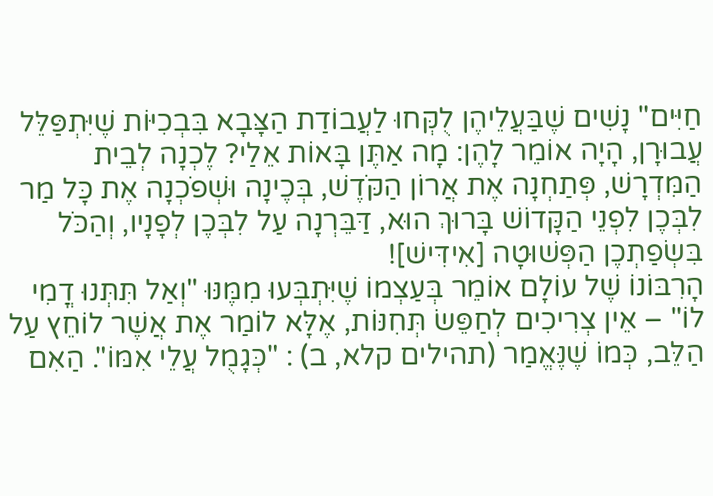חַיִּים" נָשִׁים שֶׁבַּעֲלֵיהֶן לֻקְּחוּ לַעֲבוֹדַת הַצָּבָא בִּבְכִיּוֹת שֶׁיִּתְפַּלֵּל עֲבוּרָן, הָיָה אוֹמֵר לָהֶן: מָה אַתֶּן בָּאוֹת אֵלַי? לֶכְנָה לְבֵית הַמִּדְרָשׁ, פְּתַחְנָה אֶת אֲרוֹן הַקֹּדֶשׁ, בְּכֶינָה וּשְׁפֹכְנָה אֶת כָּל מַר לִבְּכֶן לִפְנֵי הַקָּדוֹשׁ בָּרוּךְ הוּא, דַּבֵּרְנָה עַל לִבְּכֶן לְפָנָיו, וְהַכֹּל בִּשְׂפַתְכֶן הַפְּשׁוּטָה [אִידִּישׁ]!
הָרִבּוֹנוֹ שֶׁל עוֹלָם אוֹמֵר בְּעַצְמוֹ שֶׁיִּתְבְּעוּ מִמֶּנּוּ "וְאַל תִּתְּנוּ דֳמִי לוֹ" – אֵין צְרִיכִים לְחַפֵּשׂ תְּחִנּוֹת, אֶלָּא לוֹמַר אֶת אֲשֶׁר לוֹחֵץ עַל הַלֵּב, כְּמוֹ שֶׁנֶּאֱמַר (תהילים קלא, ב) : "כְּגָמֻל עֲלֵי אִמּוֹ". הַאִם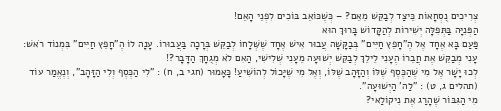צְרִיכִים נֻסְחָאוֹת כֵּיצַד לְבַקֵּשׁ מֵאֵם? – כְּשֶׁכּוֹאֵב בּוֹכִים לִפְנֵי הָאֵם!
הַפְּנִיָּה בַּתְּפִלָּה יְשִׁירוֹת לְהַקָּדוֹשׁ בָּרוּךְ הוּא
פַּעַם בָּא אֶחָד אֶל הֶ"חָפֵץ חַיִּים" בְּבַקָּשָׁה עֲבוּר אִישׁ אֶחָד שֶׁשְּׁלָחוֹ לְבַקֵּשׁ בְּרָכָה בַּעֲבוּרוֹ. עָנָה לוֹ הֶ"חָפֵץ חַיִּים" בִּמְנוֹד רֹאשׁ: עָנִי מְבַקֵּשׁ אֶת חֲבֵרוֹ הֶעָנִי לֵילֵךְ לְבַקֵּשׁ יְשׁוּעָה מֵעָנִי שְׁלִישִׁי, הַאִם לֹא מְגֻחָךְ הַדָּבָר?!
לְכוּ יָשָׁר אֶל מִי שֶׁהַכֶּסֶף שֶׁלּוֹ וְהַזָּהָב שֶׁלּוֹ, וְאֶל מִי שֶׁיָּכוֹל לְהוֹשִׁיעַ! כָּאָמוּר (חגי ב, ח) : "לִי הַכֶּסֶף וְלִי הַזָּהָב", וְנֶאֱמַר עוֹד (תהלים ג, ט) : "לַה' הַיְשׁוּעָה".
מִי הַגִּבּוֹר שֶׁהָרַג אֶת נִיקוֹלַאי?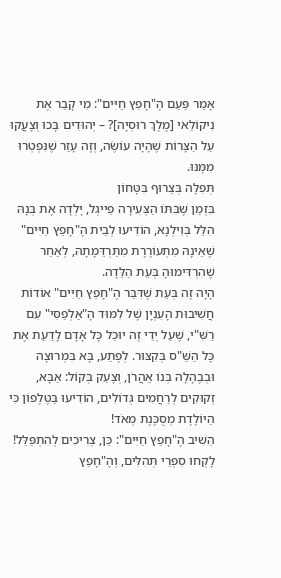אָמַר פַּעַם הֶ"חָפֵץ חַיִּים": מִי קָבַר אֶת נִיקוֹלַאי [מֶלֶךְ רוּסְיָה]? – יְהוּדִים בָּכוּ וְצָעֲקוּ עַל הַצָּרוֹת שֶׁהָיָה עוֹשֶׂה, וְזֶה עָזַר שֶׁנִּפְטְרוּ מִמֶּנּוּ.
תְּפִלָּה בְּצֵרוּף בִּטָּחוֹן
בִּזְמַן שֶׁבִּתּוֹ הַצְּעִירָה פֵייגְל, יָלְדָה אֶת בְּנָהּ הִלֵּל בְּוִילְנָא, הוֹדִיעוּ לְבֵית הֶ"חָפֵץ חַיִּים" שֶׁאֵינָהּ מִתְעוֹרֶרֶת מִתַּרְדֵּמָתָהּ, לְאַחַר שֶׁהִרְדִּימוּהָ בְּעֵת הַלֵּדָה.
הָיָה זֶה בְּעֵת שֶׁדִּבֵּר הֶ"חָפֵץ חַיִּים" אוֹדוֹת חֲשִׁיבוּת הָעִנְיָן שֶׁל לִמּוּד הָ"אַלְפַסִּי" עִם רַשִּׁ"י, שֶׁעַל יְדֵי זֶה יוּכַל כָּל אָדָם לָדַעַת אֶת כָּל הַשַּׁ"ס בְּקִצּוּר. לְפֶתַע, בָּא בִּמְרוּצָה וּבְבֶהָלָה בְּנוֹ אַהֲרֹן, וְצָעַק בְּקוֹל: אַבָּא, זְקוּקִים לְרַחֲמִים גְּדוֹלִים, הוֹדִיעוּ בַּטֶּלֶפוֹן כִּי הַיּוֹלֶדֶת מְסֻכֶּנֶת מְאֹד!
הֵשִׁיב הֶ"חָפֵץ חַיִּים": כֵּן, צְרִיכִים לְהִתְפַּלֵּל!
לָקְחוּ סִפְרֵי תְּהִלִּים, וְהֶ"חָפֵץ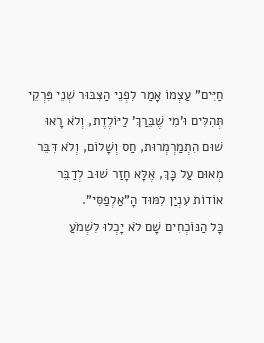חַיִּים" עַצְמוֹ אָמַר לִפְנֵי הַצִּבּוּר שְׁנֵי פִּרְקֵי תְּהִלִּים וּ'מִי שֶׁבֵּרַךְ' לַיּוֹלֶדֶת, וְלֹא רָאוּ שׁוּם הִתְמַרְמְרוּת, חַס וְשָׁלוֹם, וְלֹא דִּבֵּר מְאוּם עַל כָּךְ, אֶלָּא חָזַר שׁוּב לְדַבֵּר אוֹדוֹת עִנְיַן לִמּוּד הָ"אַלְפַסִּי".
כָּל הַנּוֹכְחִים שָׁם לֹא יָכְלוּ לִשְׁמֹעַ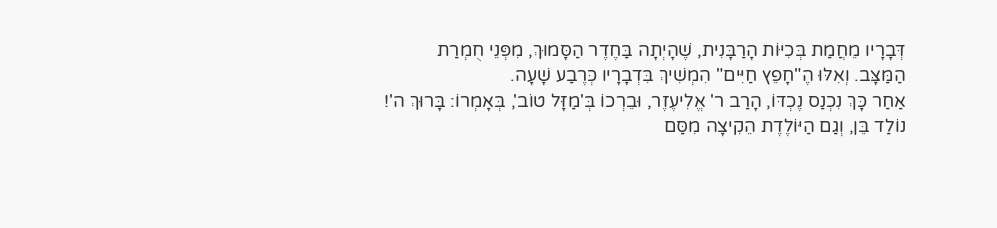דְּבָרָיו מֵחֲמַת בְּכִיּוֹת הָרַבָּנִית, שֶׁהָיְתָה בַּחֶדֶר הַסָּמוּךְ, מִפְּנֵי חֻמְרַת הַמַּצָּב. וְאִלּוּ הֶ"חָפֵץ חַיִּים" הִמְשִׁיךְ בִּדְבָרָיו כְּרֶבַע שָׁעָה.
אַחַר כָּךְ נִכְנַס נֶכְדּוֹ, הָרַב ר' אֱלִיעֶזֶר, וּבֵרְכוֹ בְּ'מַזָּל טוֹב', בְּאָמְרוֹ: בָּרוּךְ ה'! נוֹלַד בֵּן, וְגַם הַיּוֹלֶדֶת הֵקִיצָה מִסַּם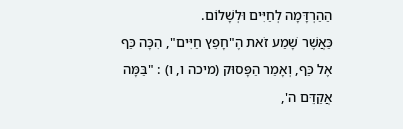הַהַרְדָּמָה לְחַיִּים וּלְשָׁלוֹם.
כַּאֲשֶׁר שָׁמַע זֹאת הֶ"חָפֵץ חַיִּים", הִכָּה כַּף אֶל כַּף, וְאָמַר הַפָּסוּק (מיכה ו, ו) : "בַּמָּה אֲקַדֵּם ה',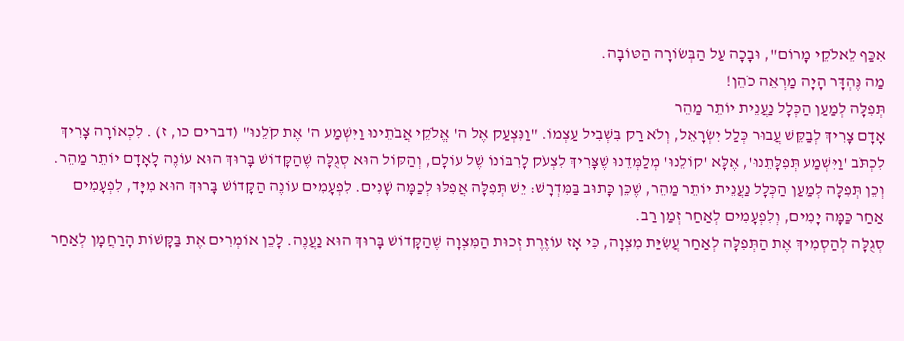אִכַּף לֵאלֹקֵי מָרוֹם", וּבָכָה עַל הַבְּשׂוֹרָה הַטּוֹבָה.
מַה נֶּהְדָּר הָיָה מַרְאֵה כֹהֵן!
תְּפִלָּה לְמַעַן הַכְּלָל נַעֲנֵית יוֹתֵר מַהֵר
אָדָם צָרִיךְ לְבַקֵּשׁ עֲבוּר כְּלַל יִשְׂרָאֵל, וְלֹא רַק בִּשְׁבִיל עַצְמוֹ. "וַנִּצְעַק אֶל ה' אֱלֹקֵי אֲבֹתֵינוּ וַיִּשְׁמַע ה' אֶת קֹלֵנוּ" (דברים כו, ז) . לִכְאוֹרָה צָרִיךְ לִכְתֹּב 'וַיִּשְׁמַע תְּפִלָּתֵנוּ', אֶלָּא 'קוֹלֵנוּ' מְלַמְּדֵנוּ שֶׁצָּרִיךְ לִצְעֹק לָרִבּוֹנוֹ שֶׁל עוֹלָם, וְהַקּוֹל הוּא סְגֻלָּה שֶׁהַקָּדוֹשׁ בָּרוּךְ הוּא עוֹנֶה לָאָדָם יוֹתֵר מַהֵר.
וְכֵן תְּפִלָּה לְמַעַן הַכְּלָל נַעֲנֵית יוֹתֵר מַהֵר, שֶׁכֵּן כָּתוּב בַּמִּדְרָשׁ: יֵשׁ תְּפִלָּה אֲפִלּוּ לְכַמָּה שָׁנִים. לִפְעָמִים עוֹנֶה הַקָּדוֹשׁ בָּרוּךְ הוּא מִיָּד, לִפְעָמִים אַחַר כַּמָּה יָמִים, וְלִפְעָמִים לְאַחַר זְמַן רַב.
סְגֻלָּה לְהַסְמִיךְ אֶת הַתְּפִלָּה לְאַחַר עֲשִׂיַּת מִצְוָה, כִּי אָז עוֹזֶרֶת זְכוּת הַמִּצְוָה שֶׁהַקָּדוֹשׁ בָּרוּךְ הוּא נַעֲנֶה. לָכֵן אוֹמְרִים אֶת בַּקָּשׁוֹת הָרַחֲמָן לְאַחַר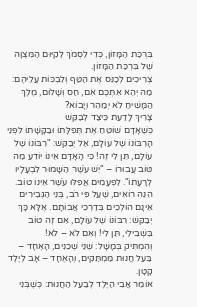בִּרְכַּת הַמָּזוֹן, כְּדֵי לִסְמֹךְ לְקִיּוּם הַמִּצְוָה שֶׁל בִּרְכַּת הַמָּזוֹן.
צְרִיכִים לְכַנֵּס אֶת הַטַּף וְלִבְכּוֹת עֲלֵיהֶם: מַה יְהֵא אִתְּכֶם אִם, חַס וְשָׁלוֹם, מֶלֶךְ הַמָּשִׁיחַ לֹא יְמַהֵר וְיָבוֹא?
צָרִיךְ לָדַעַת כֵּיצַד לְבַקֵּשׁ
כְּשֶׁאָדָם שׁוֹטֵחַ אֶת תְּפִלָּתוֹ וּבַקָּשָׁתוֹ לִפְנֵי הָרִבּוֹנוֹ שֶׁל עוֹלָם, אַל יְבַקֵּשׁ: "רִבּוֹנוֹ שֶׁל עוֹלָם, תֵּן לִי זֶה! כִּי הָאָדָם אֵינוֹ יוֹדֵעַ מַה טּוֹב עֲבוּרוֹ – "יֵשׁ עֹשֶׁר הַשָּׁמוּר לִבְעָלָיו לְרָעָתוֹ". לִפְעָמִים אֲפִלּוּ עֹשֶׁר אֵינוֹ טוֹב. הִנֵּה רוֹאִים, שֶׁעַל פִּי רֹב, בְּנֵי הַגְּבִירִים אֵינָם הוֹלְכִים בְּדַרְכֵי אֲבוֹתָם. אֶלָּא כָּךְ יְבַקֵּשׁ: רִבּוֹנוֹ שֶׁל עוֹלָם, אִם זֶה טוֹב בִּשְׁבִילִי, תֵּן לִי! וְאִם לֹא – לֹא!
וְהִמְתִּיק בְּמָשָׁל: שְׁנֵי שְׁכֵנִים, הָאֶחָד – בַּעַל חֲנוּת מַמְתַּקִּים, וְהָאֶחָד – אָב לְיֶלֶד קָטָן.
אוֹמֵר אֲבִי הַיֶּלֶד לְבַעַל הַחֲנוּת: כְּשֶׁבְּנִי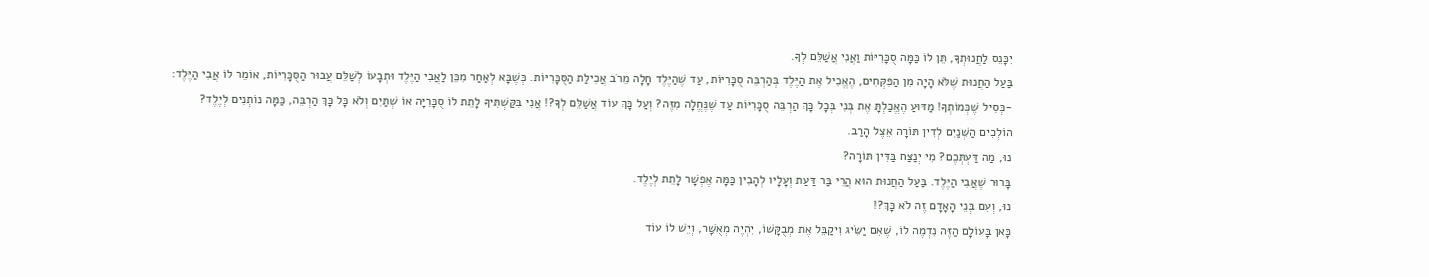יִכָּנֵס לַחֲנוּתְךָ, תֵּן לוֹ כַּמָּה סֻכָּרִיּוֹת וַאֲנִי אֲשַׁלֵּם לְךָ.
בַּעַל הַחֲנוּת שֶׁלֹּא הָיָה מִן הַפִּקְּחִים, הֶאֱכִיל אֶת הַיֶּלֶד בְּהַרְבֵּה סֻכָּרִיּוֹת, עַד שֶׁהַיֶּלֶד חָלָה מֵרֹב אֲכִילַת הַסֻּכָּרִיּוֹת. כְּשֶׁבָּא לְאַחַר מִכֵּן לַאֲבִי הַיֶּלֶד וּתְבָעוֹ לְשַׁלֵּם עֲבוּר הַסֻּכָּרִיּוֹת, אוֹמֵר לוֹ אֲבִי הַיֶּלֶד:
-כְּסִיל שֶׁכְּמוֹתְךָ! מַדּוּעַ הֶאֱכַלְתָּ אֶת בְּנִי בְּכָל כָּךְ הַרְבֵּה סֻכָּרִיּוֹת עַד שֶׁנֶּחֱלָה מִזֶּה? וְעַל כָּךְ עוֹד אֲשַׁלֵּם לְךָ?! אֲנִי בִּקַּשְׁתִּיךָ לָתֵת לוֹ סֻכָּרִיָּה אוֹ שְׁתַּיִם וְלֹא כָּל כָּךְ הַרְבֵּה, כַּמָּה נוֹתְנִים לְיֶלֶד?
הוֹלְכִים הַשְּׁנַיִם לְדִין תּוֹרָה אֵצֶל הָרַב.
נוּ, מַה דַּעְתְּכֶם? מִי יְנַצַּח בַּדִּין תּוֹרָה?
בָּרוּר שֶׁאֲבִי הַיֶּלֶד. בַּעַל הַחֲנוּת הוּא הֲרֵי בַּר דַּעַת וְעָלָיו לְהָבִין כַּמָּה אֶפְשָׁר לָתֵת לְיֶלֶד.
נוּ, וְעִם בְּנֵי הָאָדָם זֶה לֹא כָּךְ?!
כָּאן בָּעוֹלָם הַזֶּה נִדְמֶה לוֹ, שֶׁאִם יַשִּׂיג וִיקַבֵּל אֶת מְבֻקָּשׁוֹ, יִהְיֶה מְאֻשָּׁר, וְיֵשׁ לוֹ עוֹד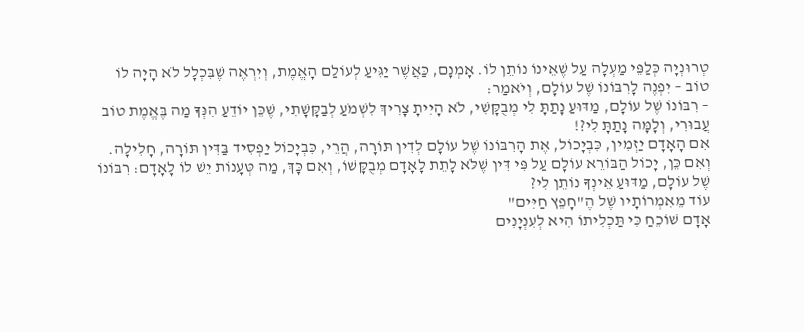טְרוּנְיָה כְּלַפֵּי מַעְלָה עַל שֶׁאֵינוֹ נוֹתֵן לוֹ. אָמְנָם, כַּאֲשֶׁר יַגִּיעַ לְעוֹלַם הָאֱמֶת, וְיִרְאֶה שֶׁבִּכְלָל לֹא הָיָה לוֹ טוֹב – יִפְנֶה לָרִבּוֹנוֹ שֶׁל עוֹלָם, וְיֹאמַר:
– רִבּוֹנוֹ שֶׁל עוֹלָם, מַדּוּעַ נָתַתָּ לִי מְבֻקָּשִׁי, לֹא הָיִיתָ צָרִיךְ לִשְׁמֹעַ לְבַקָּשָׁתִי, שֶׁכֵּן יוֹדֵעַ הִנְּךָ מַה בֶּאֱמֶת טוֹב עֲבוּרִי, וְלָמָּה נָתַתָּ לִי?!
אִם הָאָדָם יַזְמִין, כִּבְיָכוֹל, אֶת הָרִבּוֹנוֹ שֶׁל עוֹלָם לְדִין תּוֹרָה, הֲרֵי, כִּבְיָכוֹל יַפְסִיד בַּדִּין תּוֹרָה, חָלִילָה. וְאִם כֵּן, יָכוֹל הַבּוֹרֵא עוֹלָם עַל פִּי דִּין שֶׁלֹּא לָתֵת לָאָדָם מְבֻקָּשׁוֹ, וְאִם כָּךְ, מַה טְּעָנוֹת יֵשׁ לוֹ לָאָדָם: רִבּוֹנוֹ שֶׁל עוֹלָם, מַדּוּעַ אֵינְךָ נוֹתֵן לִי?
עוֹד מֵאִמְרוֹתָיו שֶׁל הֶ"חָפֵץ חַיִּים"
אָדָם שׁוֹכֵחַ כִּי תַּכְלִיתוֹ הִיא לְעִנְיָנִים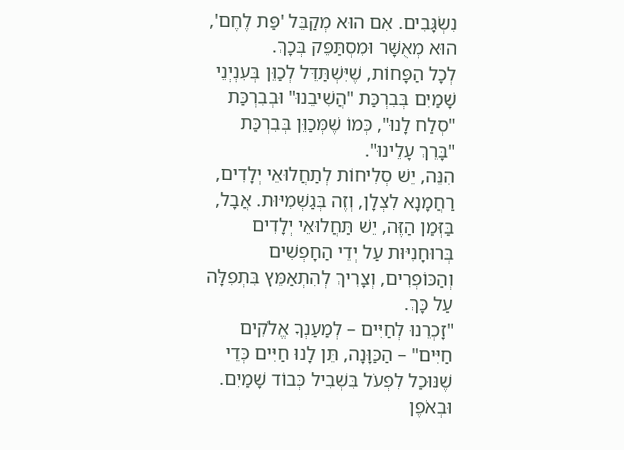נִשְׂגָּבִים. אִם הוּא מְקַבֵּל 'פַּת לֶחֶם', הוּא מְאֻשָּׁר וּמִסְתַּפֵּק בְּכָךְ.
לְכָל הַפָּחוֹת, שֶׁיִּשְׁתַּדֵּל לְכַוֵּן בְּעִנְיְנֵי שָׁמַיִם בְּבִרְכַּת "הֲשִׁיבֵנוּ" וּבְבִרְכַּת "סְלַח לָנוּ", כְּמוֹ שֶׁמְּכַוֵּן בְּבִרְכַּת "בָּרֵךְ עָלֵינוּ".
הִנֵּה, יֵשׁ סְלִיחוֹת לְתַחֲלוּאֵי יְלָדִים, רַחֲמָנָא לִצְלָן, וְזֶה בְּגַשְׁמִיּוּת. אֲבָל, בַּזְּמַן הַזֶּה, יֵשׁ תַּחֲלוּאֵי יְלָדִים בְּרוּחָנִיּוּת עַל יְדֵי הַחָפְשִׁים וְהַכּוֹפְרִים, וְצָרִיךְ לְהִתְאַמֵּץ בִּתְפִלָּה עַל כָּךְ.
"זָכְרֵנוּ לְחַיִּים – לְמַעַנְךָ אֱלֹקִים חַיִּים" – הַכַּוָּנָה, תֵּן לָנוּ חַיִּים כְּדֵי שֶׁנּוּכַל לִפְעֹל בִּשְׁבִיל כְּבוֹד שָׁמַיִם.
וּבְאֹפֶן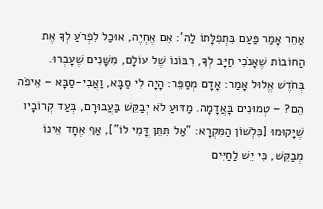אַחֵר אָמַר פַּעַם בִּתְפִלָּתוֹ לַה': אִם אֶחְיֶה, אוּכַל לִפְרֹעַ לְךָ אֶת הַחוֹבוֹת שֶׁאָנֹכִי חַיָּב לְךָ, רִבּוֹנוֹ שֶׁל עוֹלָם, מִשָּׁנִים שֶׁעָבְרוּ.
בְּחֹדֶשׁ אֱלוּל אָמַר: אָדָם מְסַפֵּר: הָיָה לִי סַבָּא, וַאֲבִי-סַבָּא – אֵיפֹה הֵם? – טְמוּנִים בָּאֲדָמָה. מַדּוּעַ לֹא יְבַקֵּשׁ בַּעֲבוּרָם, בְּעַד קְרוֹבָיו שֶׁיָּקוּמוּ [כִּלְשׁוֹן הַמִּקְרָא: "אַל תִּתֵּן דֳּמִי לוֹ"], אַף אֶחָד אֵינוֹ מְבַקֵּשׁ, כִּי יֵשׁ לַחַיִּים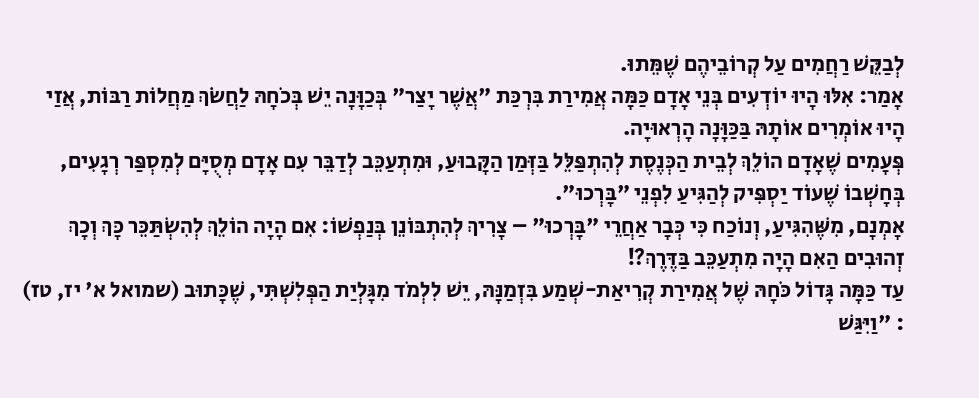לְבַקֵּשׁ רַחֲמִים עַל קְרוֹבֵיהֶם שֶׁמֵּתוּ.
אָמַר: אִלּוּ הָיוּ יוֹדְעִים בְּנֵי אָדָם כַּמָּה אֲמִירַת בִּרְכַּת "אֲשֶׁר יָצַר" בְּכַוָּנָה יֵשׁ בְּכֹחָהּ לַחֲשֹׂךְ מַחֲלוֹת רַבּוֹת, אֲזַי הָיוּ אוֹמְרִים אוֹתָהּ בַּכַּוָּנָה הָרְאוּיָה.
פְּעָמִים שֶׁאָדָם הוֹלֵךְ לְבֵית הַכְּנֶסֶת לְהִתְפַּלֵּל בַּזְּמַן הַקָּבוּעַ, וּמִתְעַכֵּב לְדַבֵּר עִם אָדָם מְסֻיָּם לְמִסְפַּר רְגָעִים, בְּחָשְׁבוֹ שֶׁעוֹד יַסְפִּיק לְהַגִּיעַ לִפְנֵי "בָּרְכוּ".
אָמְנָם, מִשֶּׁהִגִּיעַ, וְנוֹכַח כִּי כְּבָר אַחֲרֵי "בָּרְכוּ" – צָרִיךְ לְהִתְבּוֹנֵן בְּנַפְשׁוֹ: אִם הָיָה הוֹלֵךְ לְהִשְׂתַּכֵּר כָּךְ וְכָךְ זְהוּבִים הַאִם הָיָה מִתְעַכֵּב בַּדֶּרֶךְ?!
עַד כַּמָּה גָּדוֹל כֹּחָהּ שֶׁל אֲמִירַת קְרִיאַת-שְׁמַע בִּזְמַנָּהּ, יֵשׁ לִלְמֹד מִגָּלְיַת הַפְּלִשְׁתִּי, שֶׁכָּתוּב (שמואל א' יז, טז) : "וַיִּגַּשׁ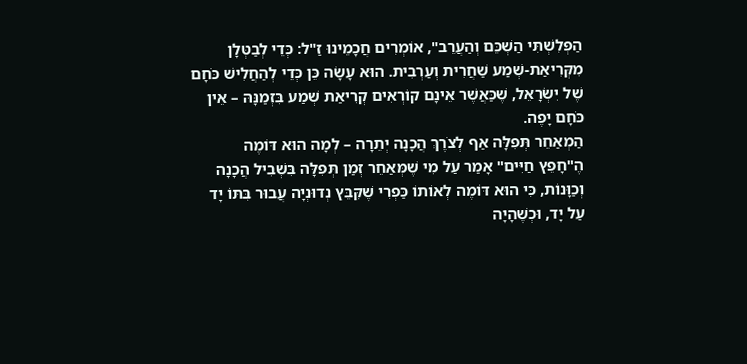הַפְּלִשְׁתִּי הַשְׁכֵּם וְהַעֲרֵב", אוֹמְרִים חֲכָמֵינוּ זַ"ל: כְּדֵי לְבַטְּלָן מִקְּרִיאַת-שְׁמַע שַׁחֲרִית וְעַרְבִית. הוּא עָשָׂה כֵּן כְּדֵי לְהַחֲלִישׁ כֹּחָם שֶׁל יִשְׂרָאֵל, שֶׁכַּאֲשֶׁר אֵינָם קוֹרְאִים קְרִיאַת שְׁמַע בִּזְמַנָּהּ – אֵין כֹּחָם יָפֶה.
הַמְאַחֵר תְּפִלָּה אַף לְצֹרֶךְ הֲכָנָה יְתֵרָה – לְמָה הוּא דּוֹמֶה
הֶ"חָפֵץ חַיִּים" אָמַר עַל מִי שֶׁמְּאַחֵר זְמַן תְּפִלָּה בִּשְׁבִיל הֲכָנָה וְכַוָּנוֹת, כִּי הוּא דּוֹמֶה לְאוֹתוֹ כַּפְרִי שֶׁקִּבֵּץ נְדוּנְיָה עֲבוּר בִּתּוֹ יָד עַל יָד, וּכְשֶׁהָיָה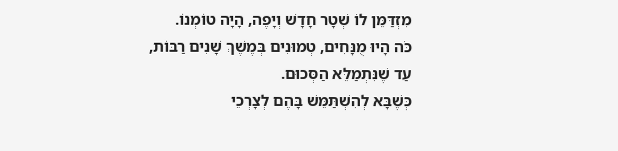מִזְדַּמֵּן לוֹ שְׁטָר חָדָשׁ וְיָפֶה, הָיָה טוֹמְנוֹ.
כֹּה הָיוּ מֻנָּחִים, טְמוּנִים בְּמֶשֶׁךְ שָׁנִים רַבּוֹת, עַד שֶׁנִּתְמַלֵּא הַסְּכוּם.
כְּשֶׁבָּא לְהִשְׁתַּמֵּשׁ בָּהֶם לְצָרְכֵי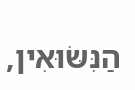הַנִּשּׂוּאִין,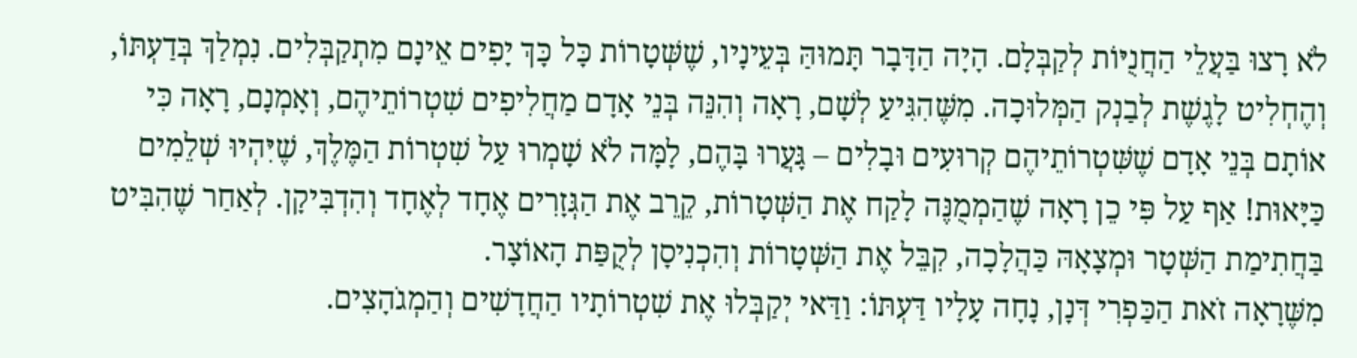לֹא רָצוּ בַּעֲלֵי הַחֲנֻיּוֹת לְקַבְּלָם. הָיָה הַדָּבָר תָּמוּהַּ בְּעֵינָיו, שֶׁשְּׁטָרוֹת כָּל כָּךְ יָפִים אֵינָם מִתְקַבְּלִים. נִמְלַךְ בְּדַעְתּוֹ, וְהֶחְלִיט לָגֶשֶׁת לְבַנְק הַמְּלוּכָה. מִשֶּׁהִגִּיעַ לְשָׁם, רָאָה וְהִנֵּה בְּנֵי אָדָם מַחֲלִיפִים שִׁטְרוֹתֵיהֶם, וְאָמְנָם, רָאָה כִּי אוֹתָם בְּנֵי אָדָם שֶׁשִּׁטְרוֹתֵיהֶם קְרוּעִים וּבָלִים – גָּעֲרוּ בָּהֶם, לָמָּה לֹא שָׁמְרוּ עַל שִׁטְרוֹת הַמֶּלֶךְ, שֶׁיִּהְיוּ שְׁלֵמִים כַּיָּאוּת! אַף עַל פִּי כֵן רָאָה שֶׁהַמְמֻנֶּה לָקַח אֶת הַשְּׁטָרוֹת, קֵרֵב אֶת הַגְּזָרִים אֶחָד לְאֶחָד וְהִדְבִּיקָן. לְאַחַר שֶׁהִבִּיט בַּחֲתִימַת הַשְּׁטָר וּמְצָאָהּ כַּהֲלָכָה, קִבֵּל אֶת הַשְּׁטָרוֹת וְהִכְנִיסָן לְקֻפַּת הָאוֹצָר.
מִשֶּׁרָאָה זֹאת הַכַּפְרִי דְּנָן, נָחָה עָלָיו דַּעְתּוֹ: וַדַּאי יְקַבְּלוּ אֶת שִׁטְרוֹתָיו הַחֲדָשִׁים וְהַמְגֹהָצִים.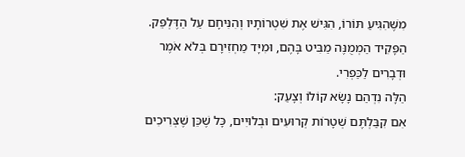מִשֶּׁהִגִּיעַ תּוֹרוֹ, הִגִּישׁ אֶת שִׁטְרוֹתָיו וְהִנִּיחָם עַל הַדֶּלְפֵּק. הַפָּקִיד הַמְמֻנֶּה מַבִּיט בָּהֶם, וּמִיָּד מַחְזִירָם בְּלֹא אֹמֶר וּדְבָרִים לַכַּפְרִי.
הַלָּה נִדְהַם נָשָׂא קוֹלוֹ וְצָעַק:
אִם קִבַּלְתֶּם שְׁטָרוֹת קְרוּעִים וּבְלוּיִים, כָּל שֶׁכֵּן שֶׁצְּרִיכִים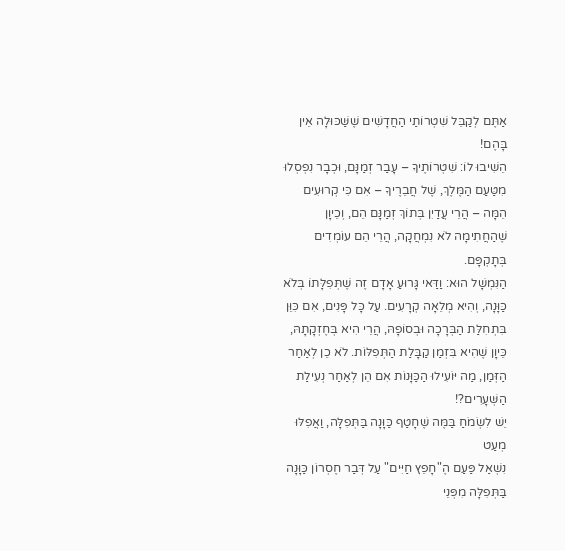אַתֶּם לְקַבֵּל שִׁטְרוֹתַי הַחֲדָשִׁים שֶׁשַּׁכּוּלָה אֵין בָּהֶם!
הֵשִׁיבוּ לוֹ: שִׁטְרוֹתֶיךָ – עָבַר זְמַנָּם, וּכְבָר נִפְסְלוּ מִטַּעַם הַמֶּלֶךְ, שֶׁל חֲבֵרֶיךָ – אִם כִּי קְרוּעִים הֵמָּה – הֲרֵי עֲדַיִן בְּתוֹךְ זְמַנָּם הֵם, וְכֵיוָן שֶׁהַחֲתִימָה לֹא נִמְחֲקָה, הֲרֵי הֵם עוֹמְדִים בְּתָקְפָּם.
הַנִּמְשָׁל הוּא: וַדַּאי גָּרוּעַ אָדָם זֶה שֶׁתְּפִלָּתוֹ בְּלֹא כַּוָּנָה, וְהִיא מְלֵאָה קְרָעִים. עַל כָּל פָּנִים, אִם כִּוֵּן בִּתְחִלַּת הַבְּרָכָה וּבְסוֹפָהּ, הֲרֵי הִיא בְּחֶזְקָתָהּ, כֵּיוָן שֶׁהִיא בִּזְמַן קַבָּלַת הַתְּפִלּוֹת. לֹא כֵן לְאַחַר הַזְּמַן, מַה יּוֹעִילוּ הַכַּוָּנוֹת אִם הֵן לְאַחַר נְעִילַת הַשְּׁעָרִים?!
יֵשׁ לִשְׂמֹחַ בַּמֶּה שֶׁחָטַף כַּוָּנָה בַּתְּפִלָּה, וַאֲפִלּוּ מְעַט
נִשְׁאַל פַּעַם הֶ"חָפֵץ חַיִּים" עַל דְּבַר חֶסְרוֹן כַּוָּנָה בַּתְּפִלָּה מִפְּנֵי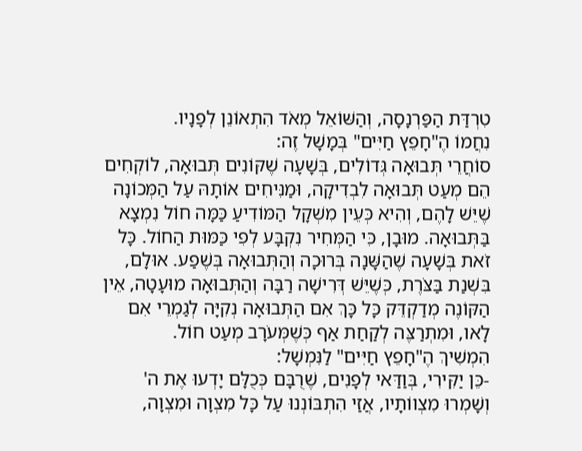טִרְדַּת הַפַּרְנָסָה, וְהַשּׁוֹאֵל מְאֹד הִתְאוֹנֵן לְפָנָיו.
נִחֲמוֹ הֶ"חָפֵץ חַיִּים" בְּמָשָׁל זֶה:
סוֹחֲרֵי תְּבוּאָה גְּדוֹלִים, בְּשָׁעָה שֶׁקּוֹנִים תְּבוּאָה, לוֹקְחִים הֵם מְעַט תְּבוּאָה לִבְדִיקָה, וּמַנִּיחִים אוֹתָהּ עַל הַמְּכוֹנָה שֶׁיֵּשׁ לָהֶם, וְהִיא כְּעֵין מִשְׁקָל הַמּוֹדִיעַ כַּמָּה חוֹל נִמְצָא בַּתְּבוּאָה. מוּבָן, כִּי הַמְּחִיר נִקְבָּע לְפִי כַּמּוּת הַחוֹל. כָּל זֹאת בְּשָׁעָה שֶׁהַשָּׁנָה בְּרוּכָה וְהַתְּבוּאָה בְּשֶׁפַע. אוּלָם, בִּשְׁנַת בַּצֹּרֶת, כְּשֶׁיֵּשׁ דְּרִישָׁה רַבָּה וְהַתְּבוּאָה מוּעָטָה, אֵין הַקּוֹנֶה מְדַקְדֵּק כָּל כָּךְ אִם הַתְּבוּאָה נְקִיָּה לְגַמְרֵי אִם לָאו, וּמִתְרַצֶּה לְקַחַת אַף כְּשֶׁמְּעֹרָב מְעַט חוֹל.
הִמְשִׁיךְ הֶ"חָפֵץ חַיִּים" לַנִּמְשָׁל:
-כֵּן יַקִּירִי, בְּוַדַּאי לְפָנִים, שֶׁרֻבָּם כְּכֻלָּם יָדְעוּ אֶת ה' וְשָׁמְרוּ מִצְווֹתָיו, אֲזַי הִתְבּוֹנְנוּ עַל כָּל מִצְוָה וּמִצְוָה,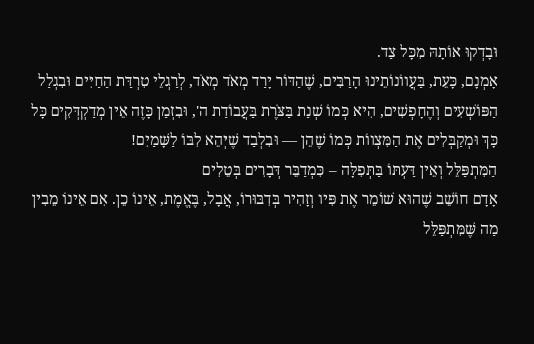וּבָדְקוּ אוֹתָהּ מִכָּל צַד.
אָמְנָם, כָּעֵת, בַּעֲווֹנוֹתֵינוּ הָרַבִּים, שֶׁהַדּוֹר יָרַד מְאֹד מְאֹד, לְרַגְלֵי טִרְדַּת הַחַיִּים וּבִגְלַל הַפּוֹשְׁעִים וְהֶחָפְשִׁים, הִיא כְּמוֹ שְׁנַת בַּצֹּרֶת בַּעֲבוֹדַת ה', וּבִזְמַן כָּזֶה אֵין מְדַקְדְּקִים כָּל כָּךְ וּמְקַבְּלִים אֶת הַמִּצְווֹת כְּמוֹ שֶׁהֵן — וּבִלְבַד שֶׁיְּהֵא לִבּוֹ לַשָּׁמַיִם!
הַמִּתְפַּלֵּל וְאֵין דַּעְתּוֹ בַּתְּפִלָּה – כִּמְדַבֵּר דְּבָרִים בְּטֵלִים
אָדָם חוֹשֵׁב שֶׁהוּא שׁוֹמֵר אֶת פִּיו וְזָהִיר בְּדִבּוּרוֹ, אֲבָל, בֶּאֱמֶת, אֵינוֹ כֵן. אִם אֵינוֹ מֵבִין מַה שֶּׁמִּתְפַּלֵּל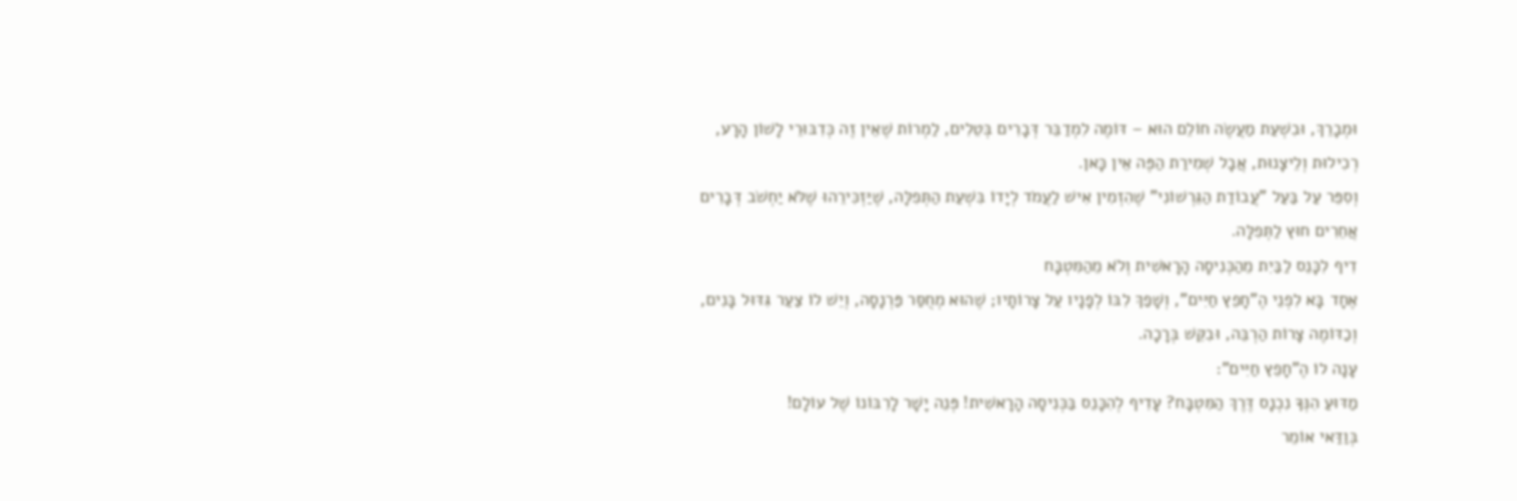וּמְבָרֵךְ, וּבִשְׁעַת מַעֲשֶׂה חוֹלֵם הוּא – דּוֹמֶה לִמְדַבֵּר דְּבָרִים בְּטֵלִים, לַמְרוֹת שֶׁאֵין זֶה כְּדִבּוּרֵי לָשׁוֹן הָרָע, רְכִילוּת וְלֵיצָנוּת, אֲבָל שְׁמִירַת הַפֶּה אֵין כָּאן.
וְסִפֵּר עַל בַּעַל "עֲבוֹדַת הַגֵּרְשׁוֹנִי" שֶׁהִזְמִין אִישׁ לַעֲמֹד לְיָדוֹ בִּשְׁעַת הַתְּפִלָּה, שֶׁיַּזְכִּירֵהוּ שֶׁלֹּא יַחְשֹׁב דְּבָרִים אֲחֵרִים חוּץ לַתְּפִלָּה.
דִיף לִכָּנֵס לַבַּיִת מֵהַכְּנִיסָה הָרָאשִׁית וְלֹא מֵהַמִּטְבָּח
אֶחָד בָּא לִפְנֵי הֶ"חָפֵץ חַיִּים", וְשָׁפַךְ לִבּוֹ לְפָנָיו עַל צָרוֹתָיו; שֶׁהוּא מְחֻסַּר פַּרְנָסָה, וְיֵשׁ לוֹ צַעַר גִּדּוּל בָּנִים, וְכַדּוֹמֶה צָרוֹת הַרְבֵּה, וּבִקֵּשׁ בְּרָכָה.
עָנָה לוֹ הֶ"חָפֵץ חַיִּים":
מַדּוּעַ הִנְּךָ נִכְנָס דֶּרֶךְ הַמִּטְבָּח? עָדִיף לְהִכָּנֵס בַּכְּנִיסָה הָרָאשִׁית! פְּנֵה יָשָׁר לָרִבּוֹנוֹ שֶׁל עוֹלָם!
בְּוַדַּאי אוֹמֵר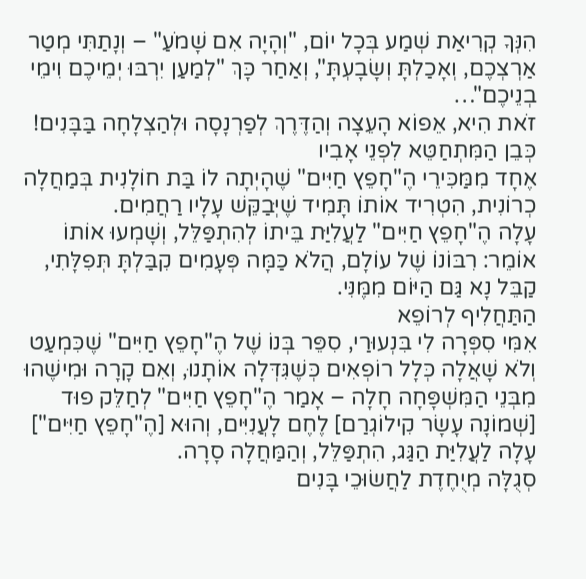הִנְּךָ קְרִיאַת שְׁמַע בְּכָל יוֹם, "וְהָיָה אִם שָׁמֹעַ" – וְנָתַתִּי מְטַר אַרְצְכֶם, וְאָכַלְתָּ וְשָׂבָעְתָּ", וְאַחַר כָּךְ "לְמַעַן יִרְבּוּ יְמֵיכֶם וִימֵי בְנֵיכֶם"…
זֹאת הִיא, אֵפוֹא הָעֵצָה וְהַדֶּרֶךְ לְפַרְנָסָה וּלְהַצְלָחָה בַּבָּנִים!
כְּבֵן הַמִּתְחַטֵּא לִפְנֵי אָבִיו
אֶחָד מִמַּכִּירֵי הֶ"חָפֵץ חַיִּים" שֶׁהָיְתָה לוֹ בַּת חוֹלָנִית בְּמַחֲלָה כְרוֹנִית, הִטְרִיד אוֹתוֹ תָּמִיד שֶׁיְּבַקֵּשׁ עָלָיו רַחֲמִים.
עָלָה הֶ"חָפֵץ חַיִּים" לַעֲלִיַּת בֵּיתוֹ לְהִתְפַּלֵּל, וְשָׁמְעוּ אוֹתוֹ אוֹמֵר: רִבּוֹנוֹ שֶׁל עוֹלָם, הֲלֹא כַּמָּה פְּעָמִים קִבַּלְתָּ תְּפִלָּתִי, קַבֵּל נָא גַּם הַיּוֹם מִמֶּנִּי.
הַתַּחֲלִיף לְרוֹפֵא
אִמִּי סִפְּרָה לִי בִּנְעוּרַי, סִפֵּר בְּנוֹ שֶׁל הֶ"חָפֵץ חַיִּים" שֶׁכִּמְעַט וְלֹא שָׁאֲלָה כְּלָל רוֹפְאִים כְּשֶׁגִּדְּלָה אוֹתָנוּ, וְאִם קָרָה וּמִישֶׁהוּ מִבְּנֵי הַמִּשְׁפָּחָה חָלָה – אָמַר הֶ"חָפֵץ חַיִּים" לְחַלֵּק פוּד [שְׁמוֹנָה עָשָׂר קִילוֹגְרַם] לֶחֶם לָעֲנִיִּים, וְהוּא [הֶ"חָפֵץ חַיִּים"] עָלָה לַעֲלִיַּת הַגַּג, הִתְפַּלֵּל, וְהַמַּחֲלָה סָרָה.
סְגֻלָּה מְיֻחֶדֶת לַחֲשׂוּכֵי בָּנִים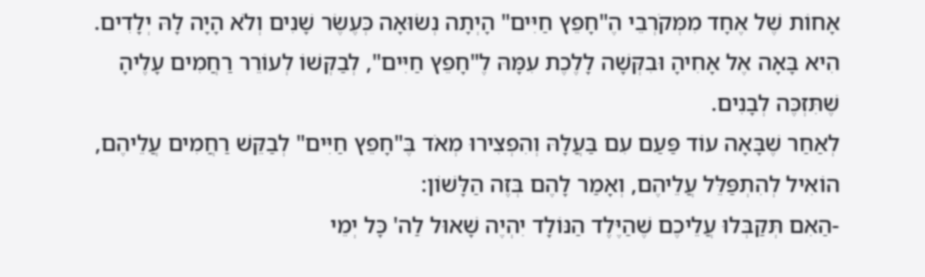אָחוֹת שֶׁל אֶחָד מִמְּקֹרְבֵי הֶ"חָפֵץ חַיִּים" הָיְתָה נְשׂוּאָה כְּעֶשֶׂר שָׁנִים וְלֹא הָיָה לָהּ יְלָדִים. הִיא בָּאָה אֶל אָחִיהָ וּבִקְּשָׁה לָלֶכֶת עִמָּהּ לֶ"חָפֵץ חַיִּים", לְבַקְּשׁוֹ לְעוֹרֵר רַחֲמִים עָלֶיהָ שֶׁתִּזְכֶּה לְבָנִים.
לְאַחַר שֶׁבָּאָה עוֹד פַּעַם עִם בַּעֲלָהּ וְהִפְצִירוּ מְאֹד בֶּ"חָפֵץ חַיִּים" לְבַקֵּשׁ רַחֲמִים עֲלֵיהֶם, הוֹאִיל לְהִתְפַּלֵּל עֲלֵיהֶם, וְאָמַר לָהֶם בְּזֶה הַלָּשׁוֹן:
-הַאִם תְּקַבְּלוּ עֲלֵיכֶם שֶׁהַיֶּלֶד הַנּוֹלָד יִהְיֶה שָׁאוּל לַה' כָּל יְמֵי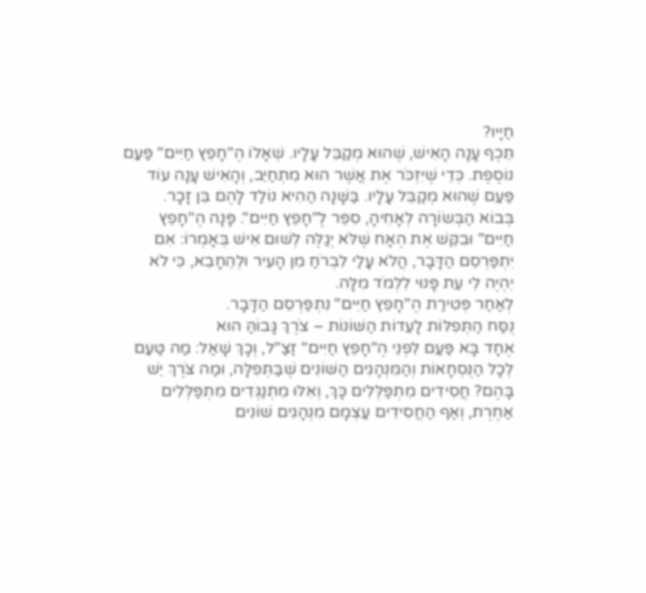חַיָּיו?
תֵּכֶף עָנָה הָאִישׁ, שֶׁהוּא מְקַבֵּל עָלָיו. שְׁאָלוֹ הֶ"חָפֵץ חַיִּים" פַּעַם נוֹסֶפֶת. כְּדֵי שֶׁיִּזְכֹּר אֶת אֲשֶׁר הוּא מִתְחַיֵּב, וְהָאִישׁ עָנָה עוֹד פַּעַם שֶׁהוּא מְקַבֵּל עָלָיו. בַּשָּׁנָה הַהִיא נוֹלַד לָהֶם בֵּן זָכָר.
בְּבוֹא הַבְּשׂוֹרָה לְאָחִיהָ, סִפֵּר לֶ"חָפֵץ חַיִּים". פָּנָה הֶ"חָפֵץ חַיִּים" וּבִקֵּשׁ אֶת הֶאָח שֶׁלֹּא יְגַלֶּה לְשׁוּם אִישׁ בְּאָמְרוֹ: אִם יִתְפַּרְסֵם הַדָּבָר, הֲלֹא עָלַי לִבְרֹחַ מִן הָעִיר וּלְהֵחָבֵא, כִּי לֹא יִהְיֶה לִי עֵת פָּנוּי לִלְמֹד מִלָּה.
לְאַחַר פְּטִירַת הֶ"חָפֵץ חַיִּים" נִתְפַּרְסֵם הַדָּבָר.
נֻסַּח הַתְּפִלּוֹת לָעֵדוֹת הַשּׁוֹנוֹת – צֹרֶךְ גָּבוֹהַּ הוּא
אֶחָד בָּא פַּעַם לִפְנֵי הֶ"חָפֵץ חַיִּים" זַצַ"ל, וְכָךְ שָׁאַל: מַה טַּעַם לְכָל הַנֻּסְחָאוֹת וְהַמִּנְהָגִים הַשּׁוֹנִים שֶׁבַּתְּפִלָּה, וּמַה צֹּרֶךְ יֵשׁ בָּהֶם? חֲסִידִים מִתְפַּלְּלִים כָּךְ, וְאִלּוּ מִתְנַגְּדִים מִתְפַּלְּלִים אַחֶרֶת, וְאַף הַחֲסִידִים עַצְמָם מִנְהָגִים שׁוֹנִים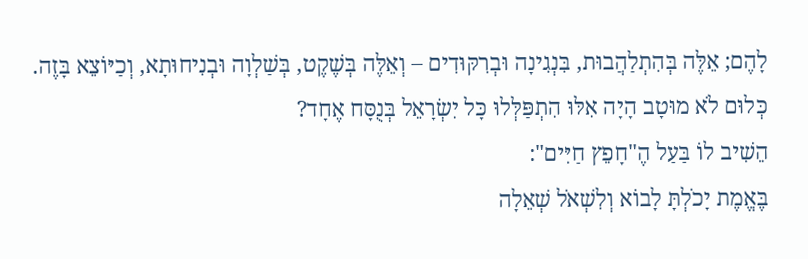לָהֶם; אֵלֶּה בְּהִתְלַהֲבוּת, בִּנְגִינָה וּבְרִקּוּדִים – וְאֵלֶּה בְּשֶׁקֶט, בְּשַׁלְוָה וּבְנִיחוּתָא, וְכַיּוֹצֵא בָּזֶה. כְּלוּם לֹא מוּטָב הָיָה אִלּוּ הִתְפַּלְּלוּ כָּל יִשְׂרָאֵל בְּנֻסָּח אֶחָד?
הֵשִׁיב לוֹ בַּעַל הֶ"חָפֵץ חַיִּים":
בֶּאֱמֶת יָכֹלְתָּ לָבוֹא וְלִשְׁאֹל שְׁאֵלָה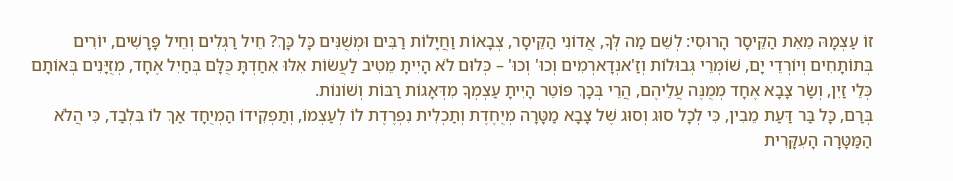זוֹ עַצְמָהּ מֵאֵת הַקֵּיסָר הָרוּסִי: לְשֵׁם מַה לְּךָ, אֲדוֹנִי הַקֵּיסָר, צְבָאוֹת וַחֲיָלוֹת רַבִּים וּמְשֻׁנִּים כָּל כָּךְ? חֵיל רַגְלִים וְחֵיל פָּרָשִׁים, יוֹרִים בְּתוֹתָחִים וְיוֹרְדֵי יָם, שׁוֹמְרֵי גְּבוּלוֹת וְזַ'אנְדָארְמִים וְכוּ' וְכוּ' – כְּלוּם לֹא הָיִיתָ מֵטִיב לַעֲשׂוֹת אִלּוּ אִחַדְתָּ כֻּלָּם בְּחַיִל אֶחָד, מְזֻיָּנִים בְּאוֹתָם כְּלֵי זַיִן, וְשַׂר צָבָא אֶחָד מְמֻנֶּה עֲלֵיהֶם, הֲרֵי בְּכָךְ פּוֹטֵר הָיִיתָ עַצְמְךָ מִדְּאָגוֹת רַבּוֹת וְשׁוֹנוֹת.
בְּרַם, כָּל בַּר דַּעַת מֵבִין, כִּי לְכָל סוּג וְסוּג שֶׁל צָבָא מַטָּרָה מְיֻחֶדֶת וְתַכְלִית נִפְרֶדֶת לוֹ לְעַצְמוֹ, וְתַפְקִידוֹ הַמְיֻחָד אַךְ לוֹ בִּלְבַד, כִּי הֲלֹא הַמַּטָּרָה הָעִקָּרִית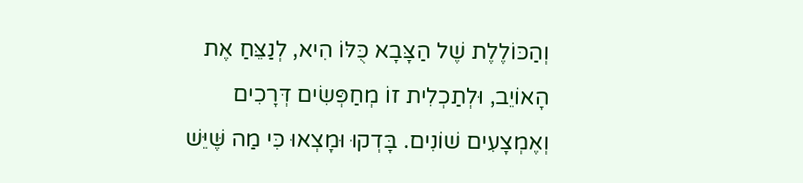וְהַכּוֹלֶלֶת שֶׁל הַצָּבָא כֻּלּוֹ הִיא, לְנַצֵּחַ אֶת הָאוֹיֵב, וּלְתַכְלִית זוֹ מְחַפְּשִׂים דְּרָכִים וְאֶמְצָעִים שׁוֹנִים. בָּדְקוּ וּמָצְאוּ כִּי מַה שֶּׁיֵּשׁ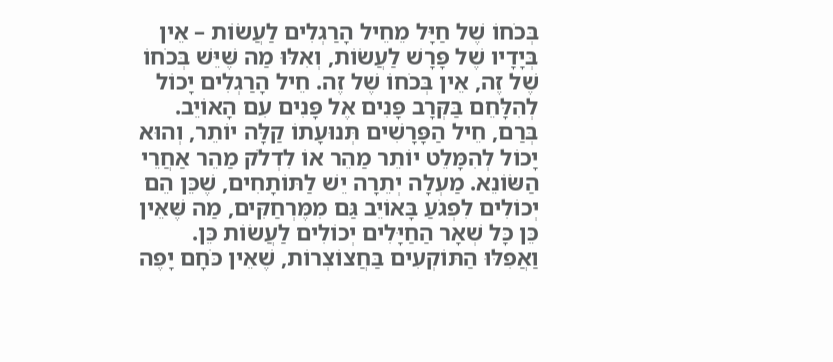בְּכֹחוֹ שֶׁל חַיָּל מֵחֵיל הָרַגְלִים לַעֲשׂוֹת – אֵין בְּיָדָיו שֶׁל פָּרָשׁ לַעֲשׂוֹת, וְאִלּוּ מַה שֶּׁיֵּשׁ בְּכֹחוֹ שֶׁל זֶה, אֵין בְּכֹחוֹ שֶׁל זֶה. חֵיל הָרַגְלִים יָכוֹל לְהִלָּחֵם בַּקְּרָב פָּנִים אֶל פָּנִים עִם הָאוֹיֵב. בְּרַם, חֵיל הַפָּרָשִׁים תְּנוּעָתוֹ קַלָּה יוֹתֵר, וְהוּא יָכוֹל לְהִמָּלֵט יוֹתֵר מַהֵר אוֹ לִדְלֹק מַהֵר אַחֲרֵי הַשּׂוֹנֵא. מַעְלָה יְתֵרָה יֵשׁ לַתּוֹתָחִים, שֶׁכֵּן הֵם יְכוֹלִים לִפְגֹעַ בָּאוֹיֵב גַּם מִמֶּרְחַקִּים, מַה שֶּׁאֵין כֵּן כָּל שְׁאָר הַחַיָּלִים יְכוֹלִים לַעֲשׂוֹת כֵּן. וַאֲפִלּוּ הַתּוֹקְעִים בַּחֲצוֹצְרוֹת, שֶׁאֵין כֹּחָם יָפֶה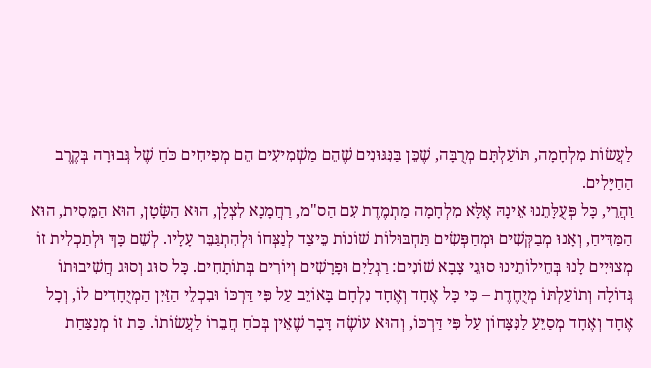לַעֲשׂוֹת מִלְחָמָה, תּוֹעַלְתָּם מְרֻבָּה, שֶׁכֵּן בַּנִּגּוּנִים שֶׁהֵם מַשְׁמִיעִים הֵם מְפִיחִים כֹּחַ שֶׁל גְּבוּרָה בְּקֶרֶב הַחַיָּלִים.
וַהֲרֵי, כָּל פְּעֻלָּתֵנוּ אֵינָהּ אֶלָּא מִלְחָמָה מַתְמֶדֶת עִם הַס"מ, רַחֲמָנָא לִצְלָן, הוּא הַשָּׂטָן, הוּא הַמֵּסִית, הוּא הַמַּדִּיחַ, וְאָנוּ מְבַקְּשִׁים וּמְחַפְּשִׂים תַּחְבּוּלוֹת שׁוֹנוֹת כֵּיצַד לְנַצְּחוֹ וּלְהִתְגַּבֵּר עָלָיו. לְשֵׁם כָּךְ וּלְתַכְלִית זוֹ מְצוּיִים לָנוּ בְּחֵילוֹתֵינוּ סוּגֵי צָבָא שׁוֹנִים: רַגְלַיִם וּפָרָשִׁים וְיוֹרִים בְּתוֹתָחִים. כָּל סוּג וְסוּג חֲשִׁיבוּתוֹ גְּדוֹלָה וְתוֹעַלְתּוֹ מְיֻחֶדֶת – כִּי כָּל אֶחָד וְאֶחָד נִלְחָם בָּאוֹיֵב עַל פִּי דַּרְכּוֹ וּבִכְלֵי הַזַּיִן הַמְיֻחָדִים לוֹ, וְכָל אֶחָד וְאֶחָד מְסַיֵּעַ לַנִּצָּחוֹן עַל פִּי דַּרְכּוֹ, וְהוּא עוֹשֶׂה דָּבָר שֶׁאֵין בְּכֹחַ חֲבֵרוֹ לַעֲשׂוֹתוֹ. כַּת זוֹ מְנַצַּחַת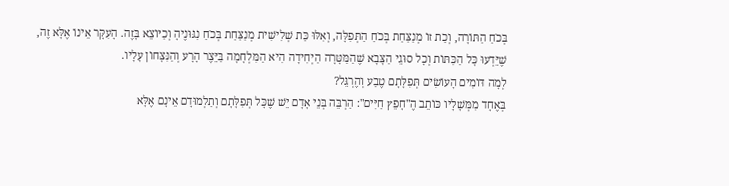בְּכֹחַ הַתּוֹרָה, וְכַת זוֹ מְנַצַּחַת בְּכֹחַ הַתְּפִלָּה, וְאִלּוּ כַּת שְׁלִישִׁית מְנַצַּחַת בְּכֹחַ נִגּוּנֶיהָ וְכַיּוֹצֵא בָּזֶה. הָעִקָּר אֵינוֹ אֶלָּא זֶה, שֶׁיֵּדְעוּ כָּל הַכִּתּוֹת וְכָל סוּגֵי הַצָּבָא שֶׁהַמַּטָּרָה הַיְחִידָה הִיא הַמִּלְחָמָה בַּיֵּצֶר הָרָע וְהַנִּצָּחוֹן עָלָיו.
לְמָה דּוֹמִים הָעוֹשִׂים תְּפִלָּתָם טֶבַע וְהֶרְגֵּל?
בְּאֶחָד מִמְּשָׁלָיו כּוֹתֵב הֶ"חָפֵץ חַיִּים": הַרְבֵּה בְּנֵי אָדָם יֵשׁ שֶׁכָּל תְּפִלָּתָם וְתַלְמוּדָם אֵינָם אֶלָּא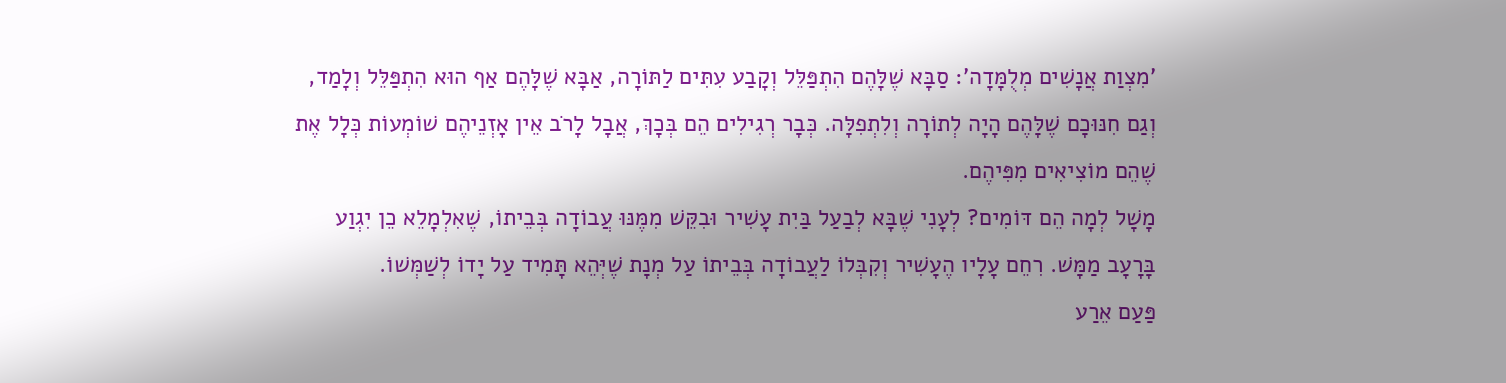'מִצְוַת אֲנָשִׁים מְלֻמָּדָה': סַבָּא שֶׁלָּהֶם הִתְפַּלֵּל וְקָבַע עִתִּים לַתּוֹרָה, אַבָּא שֶׁלָּהֶם אַף הוּא הִתְפַּלֵּל וְלָמַד, וְגַם חִנּוּכָם שֶׁלָּהֶם הָיָה לְתוֹרָה וְלִתְפִלָּה. כְּבָר רְגִילִים הֵם בְּכָךְ, אֲבָל לָרֹב אֵין אָזְנֵיהֶם שׁוֹמְעוֹת כְּלָל אֶת שֶׁהֵם מוֹצִיאִים מִפִּיהֶם.
מָשָׁל לְמָה הֵם דּוֹמִים? לְעָנִי שֶׁבָּא לְבַעַל בַּיִת עָשִׁיר וּבִקֵּשׁ מִמֶּנּוּ עֲבוֹדָה בְּבֵיתוֹ, שֶׁאִלְמָלֵא כֵן יִגְוַע בָּרָעָב מַמָּשׁ. רִחֵם עָלָיו הֶעָשִׁיר וְקִבְּלוֹ לַעֲבוֹדָה בְּבֵיתוֹ עַל מְנָת שֶׁיְּהֵא תָּמִיד עַל יָדוֹ לְשַׁמְּשׁוֹ.
פַּעַם אֵרַע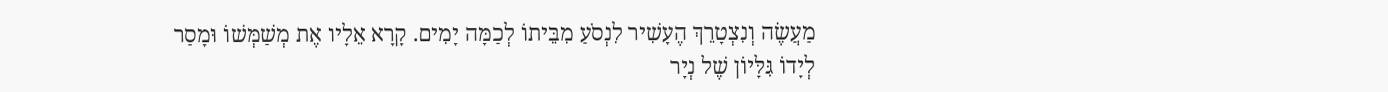מַעֲשֶׂה וְנִצְטָרֵךְ הֶעָשִׁיר לִנְסֹעַ מִבֵּיתוֹ לְכַמָּה יָמִים. קָרָא אֵלָיו אֶת מְשַׁמְּשׁוֹ וּמָסַר לְיָדוֹ גִּלָּיוֹן שֶׁל נְיָר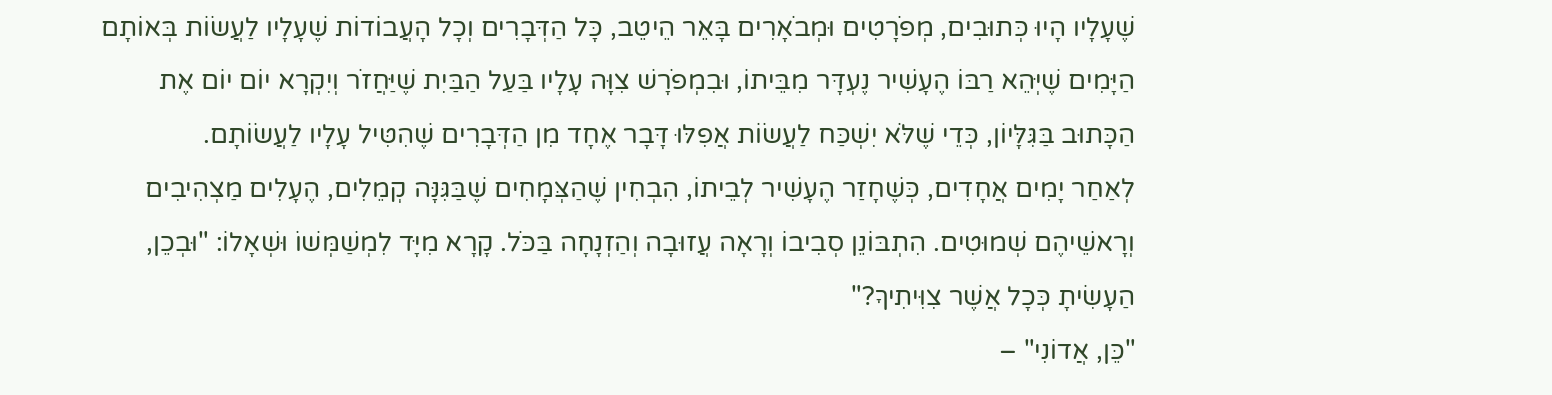שֶׁעָלָיו הָיוּ כְּתוּבִים, מְפֹרָטִים וּמְבֹאָרִים בָּאֵר הֵיטֵב, כָּל הַדְּבָרִים וְכָל הָעֲבוֹדוֹת שֶׁעָלָיו לַעֲשׂוֹת בְּאוֹתָם הַיָּמִים שֶׁיְּהֵא רַבּוֹ הֶעָשִׁיר נֶעְדָּר מִבֵּיתוֹ, וּבִמְפֹרָשׁ צִוָּה עָלָיו בַּעַל הַבַּיִת שֶׁיַּחֲזֹר וְיִקְרָא יוֹם יוֹם אֶת הַכָּתוּב בַּגִּלָּיוֹן, כְּדֵי שֶׁלֹּא יִשְׁכַּח לַעֲשׂוֹת אֲפִלּוּ דָּבָר אֶחָד מִן הַדְּבָרִים שֶׁהִטִּיל עָלָיו לַעֲשׂוֹתָם.
לְאַחַר יָמִים אֲחָדִים, כְּשֶׁחָזַר הֶעָשִׁיר לְבֵיתוֹ, הִבְחִין שֶׁהַצְּמָחִים שֶׁבַּגִּנָּה קְמֵלִים, הֶעָלִים מַצְהִיבִים וְרָאשֵׁיהֶם שְׁמוּטִים. הִתְבּוֹנֵן סְבִיבוֹ וְרָאָה עֲזוּבָה וְהַזְנָחָה בַּכֹּל. קָרָא מִיָּד לִמְשַׁמְּשׁוֹ וּשְׁאָלוֹ: "וּבְכֵן, הַעָשִׂיתָ כְּכָל אֲשֶׁר צִוִּיתִיךָ?"
"כֵּן, אֲדוֹנִי" –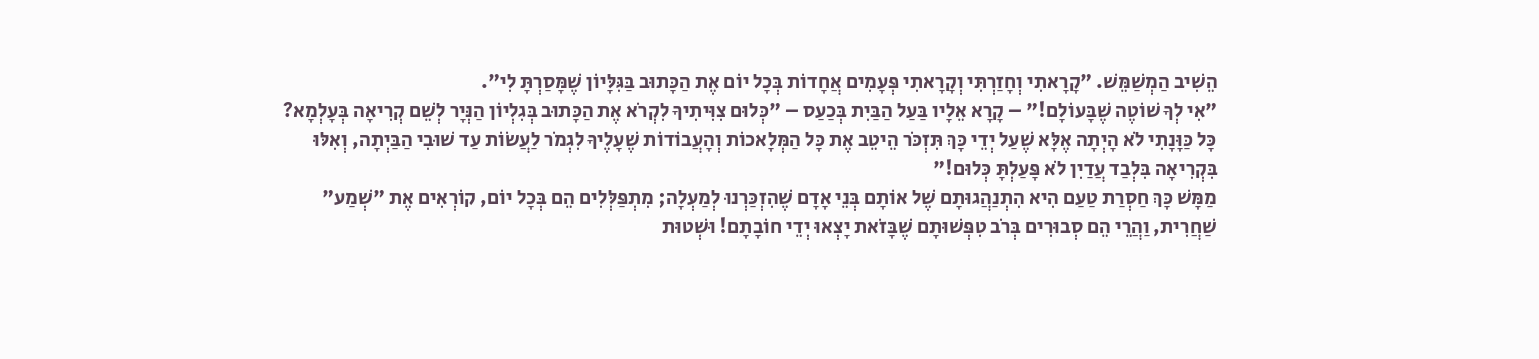הֵשִׁיב הַמְשַׁמֵּשׁ. "קָרָאתִי וְחָזַרְתִּי וְקָרָאתִי פְּעָמִים אֲחָדוֹת בְּכָל יוֹם אֶת הַכָּתוּב בַּגִּלָּיוֹן שֶׁמָּסַרְתָּ לִי".
"אִי לְךָ שׁוֹטֶה שֶׁבָּעוֹלָם!" – קָרָא אֵלָיו בַּעַל הַבַּיִת בְּכַעַס – "כְּלוּם צִוִּיתִיךָ לִקְרֹא אֶת הַכָּתוּב בְּגִלְיוֹן הַנְּיָר לְשֵׁם קְרִיאָה בְּעָלְמָא? כָּל כַּוָּנָתִי לֹא הָיְתָה אֶלָּא שֶׁעַל יְדֵי כָּךְ תִּזְכֹּר הֵיטֵב אֶת כָּל הַמְּלָאכוֹת וְהָעֲבוֹדוֹת שֶׁעָלֶיךָ לִגְמֹר לַעֲשׂוֹת עַד שׁוּבִי הַבַּיְתָה, וְאִלּוּ בִּקְרִיאָה בִּלְבַד עֲדַיִן לֹא פָּעַלְתָּ כְּלוּם!"
מַמָּשׁ כָּךְ חַסְרַת טַעַם הִיא הִתְנַהֲגוּתָם שֶׁל אוֹתָם בְּנֵי אָדָם שֶׁהִזְכַּרְנוּ לְמַעְלָה; מִתְפַּלְּלִים הֵם בְּכָל יוֹם, קוֹרְאִים אֶת "שְׁמַע" שַׁחֲרִית, וַהֲרֵי הֵם סְבוּרִים בְּרֹב טִפְּשׁוּתָם שֶׁבָּזֹאת יָצְאוּ יְדֵי חוֹבָתָם! וּשְׁטוּת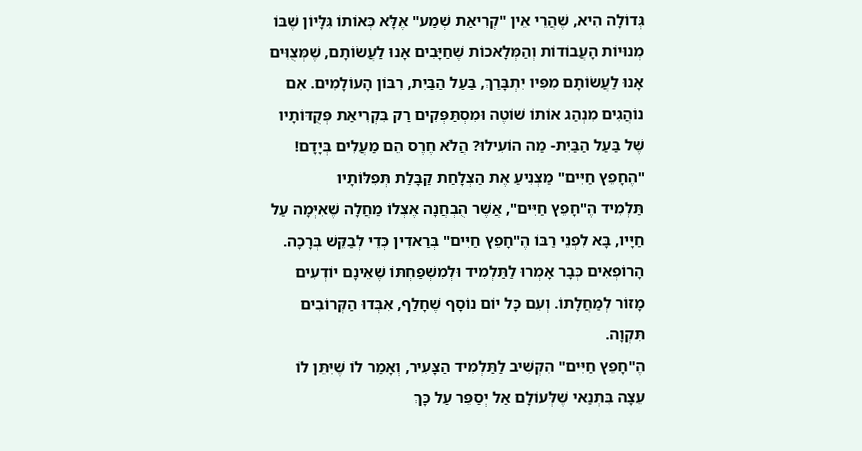גְּדוֹלָה הִיא, שֶׁהֲרֵי אֵין "קְרִיאַת שְׁמַע" אֶלָּא כְּאוֹתוֹ גִּלָּיוֹן שֶׁבּוֹ מְנוּיוֹת הָעֲבוֹדוֹת וְהַמְּלָאכוֹת שֶׁחַיָּבִים אָנוּ לַעֲשׂוֹתָם, שֶׁמְּצֻוִּים אָנוּ לַעֲשׂוֹתָם מִפִּיו יִתְבָּרַךְ, בַּעַל הַבַּיִת, רִבּוֹן הָעוֹלָמִים. אִם נוֹהֲגִים מִנְהַג אוֹתוֹ שׁוֹטֶה וּמִסְתַּפְּקִים רַק בִּקְרִיאַת פְּקֻדּוֹתָיו שֶׁל בַּעַל הַבַּיִת- מַה הוֹעִילוּ? הֲלֹא חֶרֶס הֵם מַעֲלִים בְּיָדָם!
"הֶחָפֵץ חַיִּים" מַצְנִיעַ אֶת הַצְלָחַת קַבָּלַת תְּפִלּוֹתָיו
תַּלְמִיד הֶ"חָפֵץ חַיִּים", אֲשֶׁר הֻבְחֲנָה אֶצְלוֹ מַחֲלָה שֶׁאִיְּמָה עַל חַיָּיו, בָּא לִפְנֵי רַבּוֹ הֶ"חָפֵץ חַיִּים" בְּרַאדִין כְּדֵי לְבַקֵּשׁ בְּרָכָה. הָרוֹפְאִים כְּבָר אָמְרוּ לַתַּלְמִיד וּלְמִשְׁפַּחְתּוֹ שֶׁאֵינָם יוֹדְעִים מָזוֹר לְמַחֲלָתוֹ. וְעִם כָּל יוֹם נוֹסָף שֶׁחָלַף, אִבְּדוּ הַקְּרוֹבִים תִּקְוָה.
הֶ"חָפֵץ חַיִּים" הִקְשִׁיב לַתַּלְמִיד הַצָּעִיר, וְאָמַר לוֹ שֶׁיִּתֵּן לוֹ עֵצָה בִּתְנַאי שֶׁלְּעוֹלָם אַל יְסַפֵּר עַל כָּךְ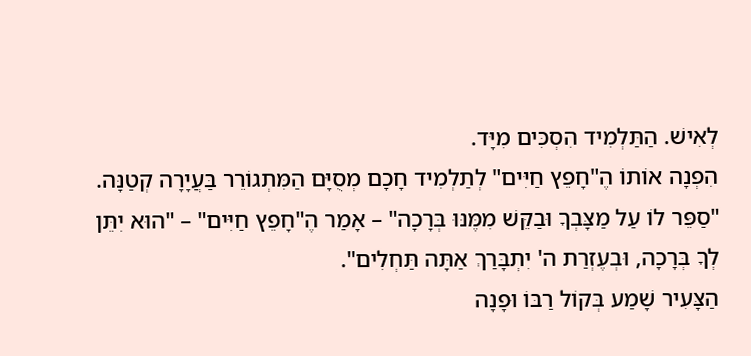לְאִישׁ. הַתַּלְמִיד הִסְכִּים מִיָּד.
הִפְנָה אוֹתוֹ הֶ"חָפֵץ חַיִּים" לְתַלְמִיד חָכָם מְסֻיָּם הַמִּתְגוֹרֵר בַּעֲיָרָה קְטַנָּה. "סַפֵּר לוֹ עַל מַצָּבְךָ וּבַקֵּשׁ מִמֶּנּוּ בְּרָכָה" – אָמַר הֶ"חָפֵץ חַיִּים" – "הוּא יִתֵּן לְךָ בְּרָכָה, וּבְעֶזְרַת ה' יִתְבָּרַךְ אַתָּה תַּחְלִים".
הַצָּעִיר שָׁמַע בְּקוֹל רַבּוֹ וּפָנָה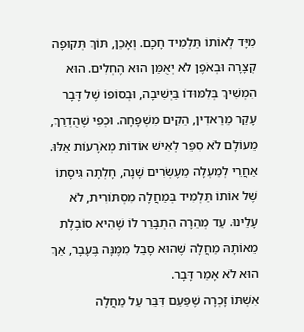מִיָּד לְאוֹתוֹ תַּלְמִיד חָכָם. וְאָכֵן, תּוֹךְ תְּקוּפָה קְצָרָה וּבְאֹפֶן לֹא יְאֻמַּן הוּא הֶחְלִים. הוּא הִמְשִׁיךְ בְּלִמּוּדוֹ בַּיְשִׁיבָה, וּבְסוֹפוֹ שֶׁל דָּבָר עָקַר מֵרַאדִין, הֵקִים מִשְׁפָּחָה. וּכְפִי שֶׁהֻדְרַךְ, מֵעוֹלָם לֹא סִפֵּר לְאִישׁ אוֹדוֹת מְאֹרָעוֹת אֵלּוּ.
אַחֲרֵי לְמַעְלָה מֵעֶשְׂרִים שָׁנָה, חָלְתָה גִּיסָתוֹ שֶׁל אוֹתוֹ תַּלְמִיד בְּמַחֲלָה מִסְתּוֹרִית, לֹא עָלֵינוּ. עַד מְהֵרָה הִתְבָּרֵר לוֹ שֶׁהִיא סוֹבֶלֶת מֵאוֹתָהּ מַחֲלָה שֶׁהוּא סָבַל מִמֶּנָּה בֶּעָבָר, אַךְ הוּא לֹא אָמַר דָּבָר.
אִשְׁתּוֹ זָכְרָה שֶׁפַּעַם דִּבֵּר עַל מַחֲלָה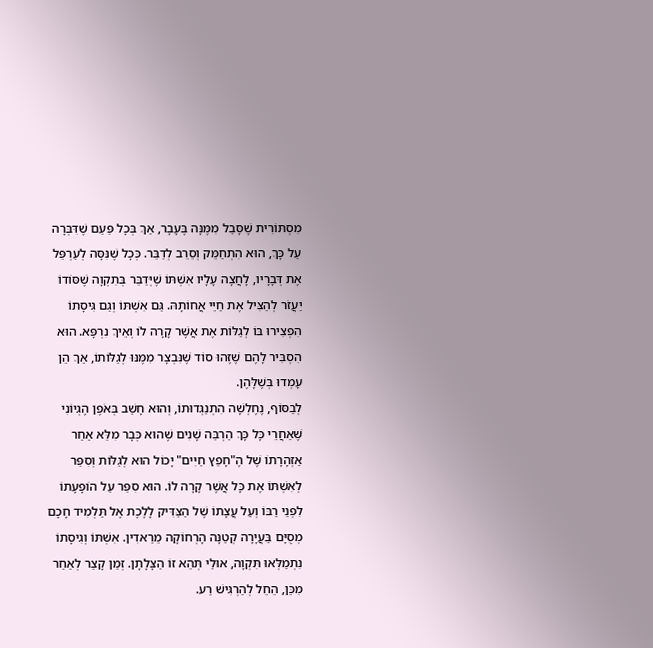מִסְתּוֹרִית שֶׁסָּבַל מִמֶּנָּה בֶּעָבָר, אַךְ בְּכָל פַּעַם שֶׁדִּבְּרָה עַל כָּךְ, הוּא הִתְחַמֵּק וְסֵרֵב לְדַבֵּר. כְּכָל שֶׁנִּסָּה לְעַרְפֵּל אֶת דְּבָרָיו, לָחֲצָה עָלָיו אִשְׁתּוֹ שֶׁיְּדַבֵּר בְּתִקְוָה שֶׁסּוֹדוֹ יַעֲזֹר לְהַצִּיל אֶת חַיֵּי אֲחוֹתָהּ. גַּם אִשְׁתּוֹ וְגַם גִּיסָתוֹ הִפְצִירוּ בּוֹ לְגַלּוֹת אֶת אֲשֶׁר קָרָה לוֹ וְאֵיךְ נִרְפָּא. הוּא הִסְבִּיר לָהֶם שֶׁזֶּהוּ סוֹד שֶׁנִּבְצָר מִמֶּנּוּ לְגַלּוֹתוֹ, אַךְ הֵן עָמְדוּ בְּשֶׁלָּהֶן.
לְבַסּוֹף, נֶחֶלְשָׁה הִתְנַגְּדוּתוֹ, וְהוּא חָשַׁב בְּאֹפֶן הֶגְיוֹנִי שֶׁאַחֲרֵי כָּל כָּךְ הַרְבֵּה שָׁנִים שֶׁהוּא כְּבָר מִלֵּא אַחַר אַזְהָרָתוֹ שֶׁל הֶ"חָפֵץ חַיִּים" יָכוֹל הוּא לְגַלּוֹת וְסִפֵּר לְאִשְׁתּוֹ אֶת כָּל אֲשֶׁר קָרָה לוֹ. הוּא סִפֵּר עַל הוֹפָעָתוֹ לִפְנֵי רַבּוֹ וְעַל עֲצָתוֹ שֶׁל הַצַּדִּיק לָלֶכֶת אֶל תַּלְמִיד חָכָם מְסֻיָּם בַּעֲיָרָה קְטַנָּה הָרְחוֹקָה מֵרַאדִין. אִשְׁתּוֹ וְגִיסָתוֹ נִתְמַלְּאוּ תִּקְוָה, אוּלַי תְּהֵא זוֹ הַצָּלָתָן. זְמַן קָצַר לְאַחַר מִכֵּן, הֵחֵל לְהַרְגִּישׁ רַע.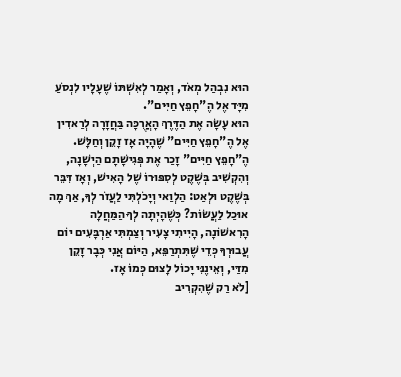הוּא נִבְהַל מְאֹד, וְאָמַר לְאִשְׁתּוֹ שֶׁעָלָיו לִנְסֹעַ מִיָּד אֶל הֶ"חָפֵץ חַיִּים".
הוּא עָשָׂה אֶת הַדֶּרֶךְ הָאֲרֻכָּה בַּחֲזָרָה לְרַאדִין אֶל הֶ"חָפֵץ חַיִּים" שֶׁהָיָה אָז זָקֵן וְחַלָּשׁ. הֶ"חָפֵץ חַיִּים" זָכַר אֶת פְּגִישָׁתָם הַיְשָׁנָה, וְהִקְשִׁיב בְּשֶׁקֶט לְסִפּוּרוֹ שֶׁל הָאִישׁ, וְאָז דִּבֵּר בְּשֶׁקֶט וּלְאַט: הַלְוַאי וְיָכֹלְתִּי לַעֲזֹר לְךָ, אַךְ מָה אוּכַל לַעֲשׂוֹת? כְּשֶׁהָיְתָה לְךָ הַמַּחֲלָה הָרִאשׁוֹנָה, הָיִיתִי צָעִיר וְצַמְתִּי אַרְבָּעִים יוֹם עֲבוּרְךָ כְּדֵי שֶׁתִּתְרַפֵּא, הַיּוֹם אֲנִי כְּבָר זָקֵן מִדַּי, וְאֵינֶנִּי יָכוֹל לָצוּם כְּמוֹ אָז.
[לֹא רַק שֶׁהִקְרִיב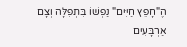הֶ"חָפֵץ חַיִּים" נַפְשׁוֹ בִּתְפִלָּה וְצָם אַרְבָּעִים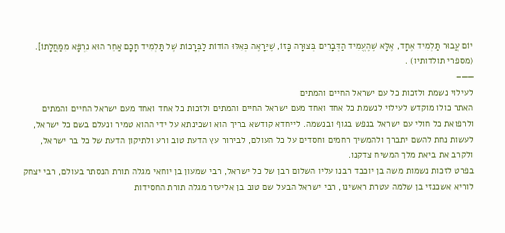יוֹם עֲבוּר תַּלְמִיד אֶחָד, אֶלָּא שֶׁהֶעֱמִיד הַדְּבָרִים בְּצוּרָה כָּזוֹ, שֶׁיֵּרָאֶה כְּאִלּוּ הוֹדוֹת לַבְּרָכוֹת שֶׁל תַּלְמִיד חָכָם אַחֵר הוּא נִרְפָּא מִמַּחֲלָתוֹ]. (מספרי תולדותיו) .
——–
לעילוי נשמת ולזכות כל עם ישראל החיים והמתים
האתר כולו מוקדש לעילוי לנשמת כל אחד ואחד מעם ישראל החיים והמתים ולזכות כל אחד ואחד מעם ישראל החיים והמתים ולרפואת כל חולי עם ישראל בנפש בגוף ובנשמה. לייחדא קודשא בריך הוא ושכינתא על ידי ההוא טמיר ונעלם בשם כל ישראל, לעשות נחת להשם יתברך ולהמשיך רחמים וחסדים על כל העולם, לבירור עץ הדעת טוב ורע ולתיקון הדעת של כל בר ישראל, ולקרב את ביאת מלך המשיח צדקנו.
בפרט לזכות נשמות משה בן יוכבד רבנו עליו השלום רבן של כל ישראל, רבי שמעון בן יוחאי מגלה תורת הנסתר בעולם, רבי יצחק לוריא אשכנזי בן שלמה עטרת ראשינו, רבי ישראל הבעל שם טוב בן אליעזר מגלה תורת החסידות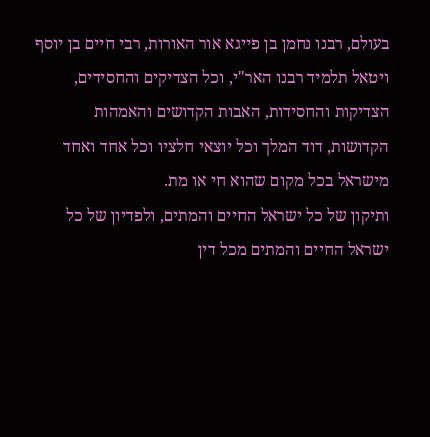בעולם, רבנו נחמן בן פייגא אור האורות, רבי חיים בן יוסף ויטאל תלמיד רבנו האר"י, וכל הצדיקים והחסידים, הצדיקות והחסידות, האבות הקדושים והאמהות הקדושות, דוד המלך וכל יוצאי חלציו וכל אחד ואחד מישראל בכל מקום שהוא חי או מת.
ותיקון של כל ישראל החיים והמתים, ולפדיון של כל ישראל החיים והמתים מכל דין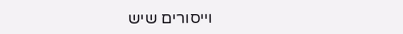וייסורים שיש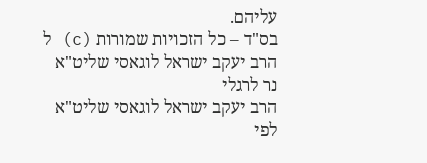עליהם.
בס"ד – כל הזכויות שמורות (c) ל הרב יעקב ישראל לוגאסי שליט"א
נר לרגלי
הרב יעקב ישראל לוגאסי שליט"א
לפי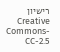רישיון Creative Commons-CC-2.5